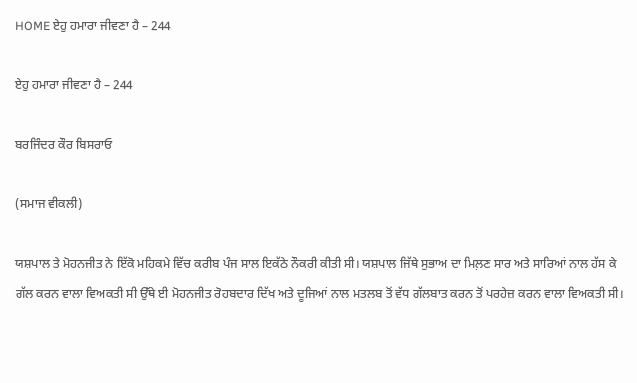HOME ਏਹੁ ਹਮਾਰਾ ਜੀਵਣਾ ਹੈ – 244

ਏਹੁ ਹਮਾਰਾ ਜੀਵਣਾ ਹੈ – 244

ਬਰਜਿੰਦਰ ਕੌਰ ਬਿਸਰਾਓ

(ਸਮਾਜ ਵੀਕਲੀ)

ਯਸ਼ਪਾਲ ਤੇ ਮੋਹਨਜੀਤ ਨੇ ਇੱਕੋ ਮਹਿਕਮੇ ਵਿੱਚ ਕਰੀਬ ਪੰਜ ਸਾਲ ਇਕੱਠੇ ਨੌਕਰੀ ਕੀਤੀ ਸੀ। ਯਸ਼ਪਾਲ ਜਿੱਥੇ ਸੁਭਾਅ ਦਾ ਮਿਲ਼ਣ ਸਾਰ ਅਤੇ ਸਾਰਿਆਂ ਨਾਲ ਹੱਸ ਕੇ ਗੱਲ ਕਰਨ ਵਾਲਾ ਵਿਅਕਤੀ ਸੀ ਉੱਥੇ ਈ ਮੋਹਨਜੀਤ ਰੋਹਬਦਾਰ ਦਿੱਖ ਅਤੇ ਦੂਜਿਆਂ ਨਾਲ ਮਤਲਬ ਤੋਂ ਵੱਧ ਗੱਲਬਾਤ ਕਰਨ ਤੋਂ ਪਰਹੇਜ਼ ਕਰਨ ਵਾਲਾ ਵਿਅਕਤੀ ਸੀ।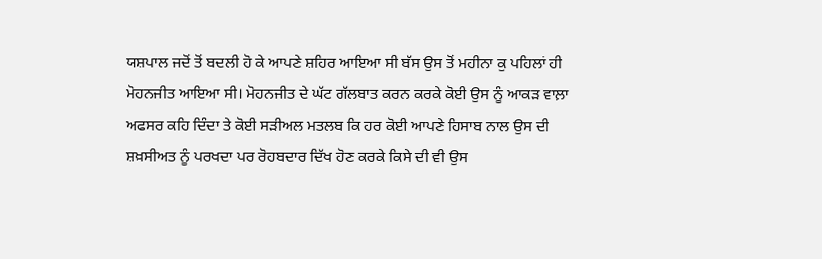ਯਸ਼ਪਾਲ ਜਦੋਂ ਤੋਂ ਬਦਲੀ ਹੋ ਕੇ ਆਪਣੇ ਸ਼ਹਿਰ ਆਇਆ ਸੀ ਬੱਸ ਉਸ ਤੋਂ ਮਹੀਨਾ ਕੁ ਪਹਿਲਾਂ ਹੀ ਮੋਹਨਜੀਤ ਆਇਆ ਸੀ। ਮੋਹਨਜੀਤ ਦੇ ਘੱਟ ਗੱਲਬਾਤ ਕਰਨ ਕਰਕੇ ਕੋਈ ਉਸ ਨੂੰ ਆਕੜ ਵਾਲ਼ਾ ਅਫਸਰ ਕਹਿ ਦਿੰਦਾ ਤੇ ਕੋਈ ਸੜੀਅਲ ਮਤਲਬ ਕਿ ਹਰ ਕੋਈ ਆਪਣੇ ਹਿਸਾਬ ਨਾਲ ਉਸ ਦੀ ਸ਼ਖ਼ਸੀਅਤ ਨੂੰ ਪਰਖਦਾ ਪਰ ਰੋਹਬਦਾਰ ਦਿੱਖ ਹੋਣ ਕਰਕੇ ਕਿਸੇ ਦੀ ਵੀ ਉਸ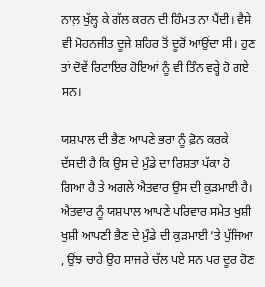ਨਾਲ਼ ਖੁੱਲ੍ਹ ਕੇ ਗੱਲ ਕਰਨ ਦੀ ਹਿੰਮਤ ਨਾ ਪੈਂਦੀ। ਵੈਸੇ ਵੀ ਮੋਹਨਜੀਤ ਦੂਜੇ ਸ਼ਹਿਰ ਤੋਂ ਦੂਰੋਂ ਆਉਂਦਾ ਸੀ। ਹੁਣ ਤਾਂ ਦੋਵੇਂ ਰਿਟਾਇਰ ਹੋਇਆਂ ਨੂੰ ਵੀ ਤਿੰਨ ਵਰ੍ਹੇ ਹੋ ਗਏ ਸਨ।

ਯਸ਼ਪਾਲ ਦੀ ਭੈਣ ਆਪਣੇ ਭਰਾ ਨੂੰ ਫ਼ੋਨ ਕਰਕੇ ਦੱਸਦੀ ਹੈ ਕਿ ਉਸ ਦੇ ਮੁੰਡੇ ਦਾ ਰਿਸ਼ਤਾ ਪੱਕਾ ਹੋ ਗਿਆ ਹੈ ਤੇ ਅਗਲੇ ਐਤਵਾਰ ਉਸ ਦੀ ਕੁੜਮਾਈ ਹੈ। ਐਤਵਾਰ ਨੂੰ ਯਸ਼ਪਾਲ ਆਪਣੇ ਪਰਿਵਾਰ ਸਮੇਤ ਖੁਸ਼ੀ ਖੁਸ਼ੀ ਆਪਣੀ ਭੈਣ ਦੇ ਮੁੰਡੇ ਦੀ ਕੁੜਮਾਈ ‘ਤੇ ਪੁੱਜਿਆ , ਉਂਝ ਚਾਹੇ ਉਹ ਸਾਜਰੇ ਚੱਲ ਪਏ ਸਨ ਪਰ ਦੂਰ ਹੋਣ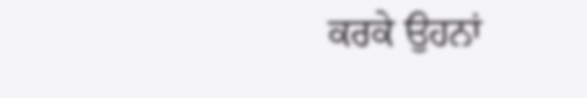ਕਰਕੇ ਉਹਨਾਂ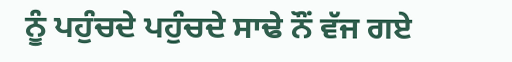ਨੂੰ ਪਹੁੰਚਦੇ ਪਹੁੰਚਦੇ ਸਾਢੇ ਨੌਂ ਵੱਜ ਗਏ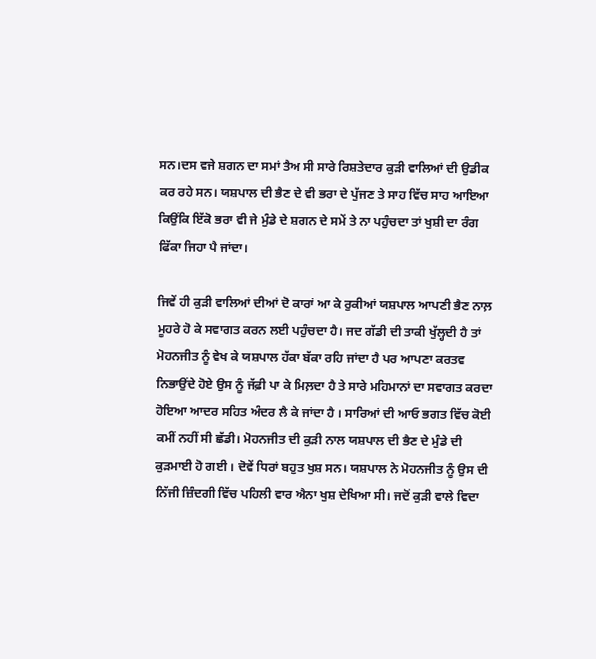ਸਨ।ਦਸ ਵਜੇ ਸ਼ਗਨ ਦਾ ਸਮਾਂ ਤੈਅ ਸੀ ਸਾਰੇ ਰਿਸ਼ਤੇਦਾਰ ਕੁੜੀ ਵਾਲਿਆਂ ਦੀ ਉਡੀਕ ਕਰ ਰਹੇ ਸਨ। ਯਸ਼ਪਾਲ ਦੀ ਭੈਣ ਦੇ ਵੀ ਭਰਾ ਦੇ ਪੁੱਜਣ ਤੇ ਸਾਹ ਵਿੱਚ ਸਾਹ ਆਇਆ ਕਿਉਂਕਿ ਇੱਕੋ ਭਰਾ ਵੀ ਜੇ ਮੁੰਡੇ ਦੇ ਸ਼ਗਨ ਦੇ ਸਮੇਂ ਤੇ ਨਾ ਪਹੁੰਚਦਾ ਤਾਂ ਖੁਸ਼ੀ ਦਾ ਰੰਗ ਫਿੱਕਾ ਜਿਹਾ ਪੈ ਜਾਂਦਾ।

ਜਿਵੇਂ ਹੀ ਕੁੜੀ ਵਾਲਿਆਂ ਦੀਆਂ ਦੋ ਕਾਰਾਂ ਆ ਕੇ ਰੁਕੀਆਂ ਯਸ਼ਪਾਲ ਆਪਣੀ ਭੈਣ ਨਾਲ਼ ਮੂਹਰੇ ਹੋ ਕੇ ਸਵਾਗਤ ਕਰਨ ਲਈ ਪਹੁੰਚਦਾ ਹੈ। ਜਦ ਗੱਡੀ ਦੀ ਤਾਕੀ ਖੁੱਲ੍ਹਦੀ ਹੈ ਤਾਂ ਮੋਹਨਜੀਤ ਨੂੰ ਵੇਖ ਕੇ ਯਸ਼ਪਾਲ ਹੱਕਾ ਬੱਕਾ ਰਹਿ ਜਾਂਦਾ ਹੈ ਪਰ ਆਪਣਾ ਕਰਤਵ ਨਿਭਾਉਂਦੇ ਹੋਏ ਉਸ ਨੂੰ ਜੱਫ਼ੀ ਪਾ ਕੇ ਮਿਲ਼ਦਾ ਹੈ ਤੇ ਸਾਰੇ ਮਹਿਮਾਨਾਂ ਦਾ ਸਵਾਗਤ ਕਰਦਾ ਹੋਇਆ ਆਦਰ ਸਹਿਤ ਅੰਦਰ ਲੈ ਕੇ ਜਾਂਦਾ ਹੈ । ਸਾਰਿਆਂ ਦੀ ਆਓ ਭਗਤ ਵਿੱਚ ਕੋਈ ਕਮੀਂ ਨਹੀਂ ਸੀ ਛੱਡੀ। ਮੋਹਨਜੀਤ ਦੀ ਕੁੜੀ ਨਾਲ ਯਸ਼ਪਾਲ ਦੀ ਭੈਣ ਦੇ ਮੁੰਡੇ ਦੀ ਕੁੜਮਾਈ ਹੋ ਗਈ । ਦੋਵੇਂ ਧਿਰਾਂ ਬਹੁਤ ਖੁਸ਼ ਸਨ। ਯਸ਼ਪਾਲ ਨੇ ਮੋਹਨਜੀਤ ਨੂੰ ਉਸ ਦੀ ਨਿੱਜੀ ਜ਼ਿੰਦਗੀ ਵਿੱਚ ਪਹਿਲੀ ਵਾਰ ਐਨਾ ਖੁਸ਼ ਦੇਖਿਆ ਸੀ। ਜਦੋਂ ਕੁੜੀ ਵਾਲੇ ਵਿਦਾ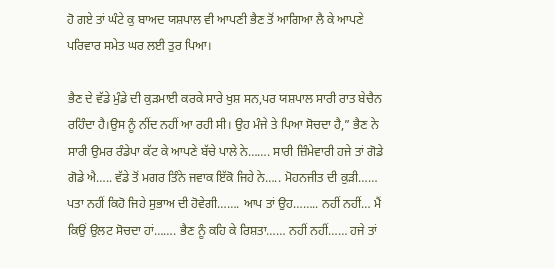ਹੋ ਗਏ ਤਾਂ ਘੰਟੇ ਕੁ ਬਾਅਦ ਯਸ਼ਪਾਲ ਵੀ ਆਪਣੀ ਭੈਣ ਤੋਂ ਆਗਿਆ ਲੈ ਕੇ ਆਪਣੇ ਪਰਿਵਾਰ ਸਮੇਤ ਘਰ ਲਈ ਤੁਰ ਪਿਆ।

ਭੈਣ ਦੇ ਵੱਡੇ ਮੁੰਡੇ ਦੀ ਕੁੜਮਾਈ ਕਰਕੇ ਸਾਰੇ ਖੁਸ਼ ਸਨ,ਪਰ ਯਸ਼ਪਾਲ ਸਾਰੀ ਰਾਤ ਬੇਚੈਨ ਰਹਿੰਦਾ ਹੈ।ਉਸ ਨੂੰ ਨੀਂਦ ਨਹੀਂ ਆ ਰਹੀ ਸੀ। ਉਹ ਮੰਜੇ ਤੇ ਪਿਆ ਸੋਚਦਾ ਹੈ,” ਭੈਣ ਨੇ ਸਾਰੀ ਉਮਰ ਰੰਡੇਪਾ ਕੱਟ ਕੇ ਆਪਣੇ ਬੱਚੇ ਪਾਲੇ ਨੇ……. ਸਾਰੀ ਜ਼ਿੰਮੇਵਾਰੀ ਹਜੇ ਤਾਂ ਗੋਡੇ ਗੋਡੇ ਐ….. ਵੱਡੇ ਤੋਂ ਮਗਰ ਤਿੰਨੇ ਜਵਾਕ ਇੱਕੋ ਜਿਹੇ ਨੇ….. ਮੋਹਨਜੀਤ ਦੀ ਕੁੜੀ…… ਪਤਾ ਨਹੀਂ ਕਿਹੋ ਜਿਹੇ ਸੁਭਾਅ ਦੀ ਹੋਵੇਗੀ……. ਆਪ ਤਾਂ ਉਹ…….. ਨਹੀਂ ਨਹੀਂ… ਮੈਂ ਕਿਉਂ ਉਲਟ ਸੋਚਦਾ ਹਾਂ……. ਭੈਣ ਨੂੰ ਕਹਿ ਕੇ ਰਿਸ਼ਤਾ…… ਨਹੀਂ ਨਹੀਂ…… ਹਜੇ ਤਾਂ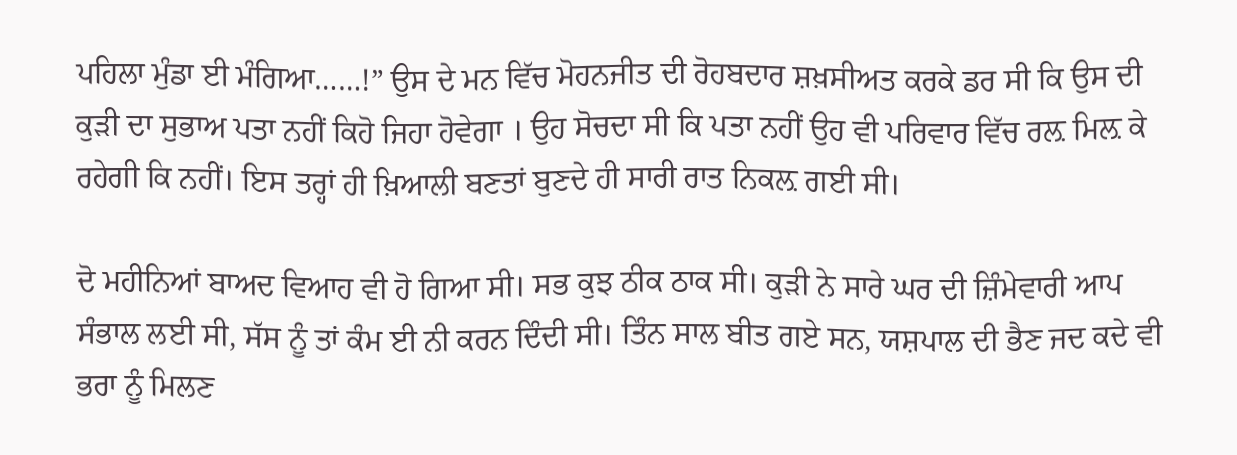ਪਹਿਲਾ ਮੁੰਡਾ ਈ ਮੰਗਿਆ……!” ਉਸ ਦੇ ਮਨ ਵਿੱਚ ਮੋਹਨਜੀਤ ਦੀ ਰੋਹਬਦਾਰ ਸ਼ਖ਼ਸੀਅਤ ਕਰਕੇ ਡਰ ਸੀ ਕਿ ਉਸ ਦੀ ਕੁੜੀ ਦਾ ਸੁਭਾਅ ਪਤਾ ਨਹੀਂ ਕਿਹੋ ਜਿਹਾ ਹੋਵੇਗਾ । ਉਹ ਸੋਚਦਾ ਸੀ ਕਿ ਪਤਾ ਨਹੀਂ ਉਹ ਵੀ ਪਰਿਵਾਰ ਵਿੱਚ ਰਲ਼ ਮਿਲ਼ ਕੇ ਰਹੇਗੀ ਕਿ ਨਹੀਂ। ਇਸ ਤਰ੍ਹਾਂ ਹੀ ਖ਼ਿਆਲੀ ਬਣਤਾਂ ਬੁਣਦੇ ਹੀ ਸਾਰੀ ਰਾਤ ਨਿਕਲ਼ ਗਈ ਸੀ।

ਦੋ ਮਹੀਨਿਆਂ ਬਾਅਦ ਵਿਆਹ ਵੀ ਹੋ ਗਿਆ ਸੀ। ਸਭ ਕੁਝ ਠੀਕ ਠਾਕ ਸੀ। ਕੁੜੀ ਨੇ ਸਾਰੇ ਘਰ ਦੀ ਜ਼ਿੰਮੇਵਾਰੀ ਆਪ ਸੰਭਾਲ ਲਈ ਸੀ, ਸੱਸ ਨੂੰ ਤਾਂ ਕੰਮ ਈ ਨੀ ਕਰਨ ਦਿੰਦੀ ਸੀ। ਤਿੰਨ ਸਾਲ ਬੀਤ ਗਏ ਸਨ, ਯਸ਼ਪਾਲ ਦੀ ਭੈਣ ਜਦ ਕਦੇ ਵੀ ਭਰਾ ਨੂੰ ਮਿਲਣ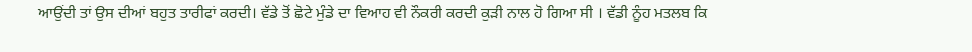ਆਉਂਦੀ ਤਾਂ ਉਸ ਦੀਆਂ ਬਹੁਤ ਤਾਰੀਫਾਂ ਕਰਦੀ। ਵੱਡੇ ਤੋਂ ਛੋਟੇ ਮੁੰਡੇ ਦਾ ਵਿਆਹ ਵੀ ਨੌਕਰੀ ਕਰਦੀ ਕੁੜੀ ਨਾਲ ਹੋ ਗਿਆ ਸੀ । ਵੱਡੀ ਨੂੰਹ ਮਤਲਬ ਕਿ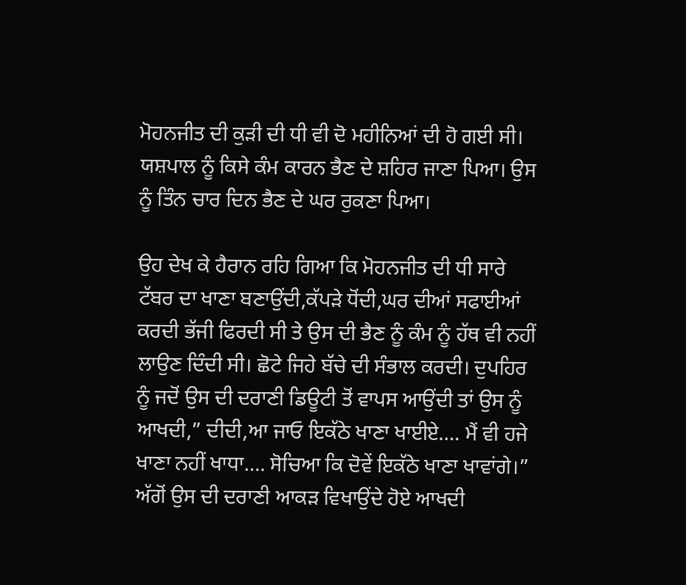ਮੋਹਨਜੀਤ ਦੀ ਕੁੜੀ ਦੀ ਧੀ ਵੀ ਦੋ ਮਹੀਨਿਆਂ ਦੀ ਹੋ ਗਈ ਸੀ। ਯਸ਼ਪਾਲ ਨੂੰ ਕਿਸੇ ਕੰਮ ਕਾਰਨ ਭੈਣ ਦੇ ਸ਼ਹਿਰ ਜਾਣਾ ਪਿਆ। ਉਸ ਨੂੰ ਤਿੰਨ ਚਾਰ ਦਿਨ ਭੈਣ ਦੇ ਘਰ ਰੁਕਣਾ ਪਿਆ।

ਉਹ ਦੇਖ ਕੇ ਹੈਰਾਨ ਰਹਿ ਗਿਆ ਕਿ ਮੋਹਨਜੀਤ ਦੀ ਧੀ ਸਾਰੇ ਟੱਬਰ ਦਾ ਖਾਣਾ ਬਣਾਉਂਦੀ,ਕੱਪੜੇ ਧੋਂਦੀ,ਘਰ ਦੀਆਂ ਸਫਾਈਆਂ ਕਰਦੀ ਭੱਜੀ ਫਿਰਦੀ ਸੀ ਤੇ ਉਸ ਦੀ ਭੈਣ ਨੂੰ ਕੰਮ ਨੂੰ ਹੱਥ ਵੀ ਨਹੀਂ ਲਾਉਣ ਦਿੰਦੀ ਸੀ। ਛੋਟੇ ਜਿਹੇ ਬੱਚੇ ਦੀ ਸੰਭਾਲ ਕਰਦੀ। ਦੁਪਹਿਰ ਨੂੰ ਜਦੋਂ ਉਸ ਦੀ ਦਰਾਣੀ ਡਿਊਟੀ ਤੋਂ ਵਾਪਸ ਆਉਂਦੀ ਤਾਂ ਉਸ ਨੂੰ ਆਖਦੀ,” ਦੀਦੀ,ਆ ਜਾਓ ਇਕੱਠੇ ਖਾਣਾ ਖਾਈਏ…. ਮੈਂ ਵੀ ਹਜੇ ਖਾਣਾ ਨਹੀਂ ਖਾਧਾ…. ਸੋਚਿਆ ਕਿ ਦੋਵੇਂ ਇਕੱਠੇ ਖਾਣਾ ਖਾਵਾਂਗੇ।” ਅੱਗੋਂ ਉਸ ਦੀ ਦਰਾਣੀ ਆਕੜ ਵਿਖਾਉਂਦੇ ਹੋਏ ਆਖਦੀ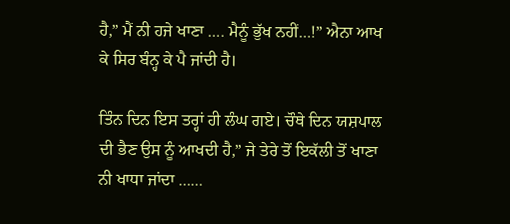ਹੈ,” ਮੈਂ ਨੀ ਹਜੇ ਖਾਣਾ …. ਮੈਨੂੰ ਭੁੱਖ ਨਹੀਂ…!” ਐਨਾ ਆਖ ਕੇ ਸਿਰ ਬੰਨ੍ਹ ਕੇ ਪੈ ਜਾਂਦੀ ਹੈ।

ਤਿੰਨ ਦਿਨ ਇਸ ਤਰ੍ਹਾਂ ਹੀ ਲੰਘ ਗਏ। ਚੌਥੇ ਦਿਨ ਯਸ਼ਪਾਲ ਦੀ ਭੈਣ ਉਸ ਨੂੰ ਆਖਦੀ ਹੈ,” ਜੇ ਤੇਰੇ ਤੋਂ ਇਕੱਲੀ ਤੋਂ ਖਾਣਾ ਨੀ ਖਾਧਾ ਜਾਂਦਾ ……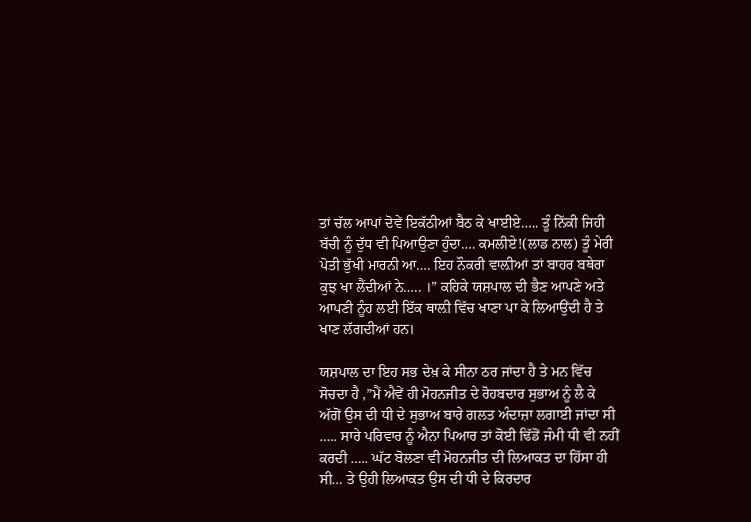ਤਾਂ ਚੱਲ ਆਪਾਂ ਦੋਵੇਂ ਇਕੱਠੀਆਂ ਬੈਠ ਕੇ ਖਾਈਏ….. ਤੂੰ ਨਿੱਕੀ ਜਿਹੀ ਬੱਚੀ ਨੂੰ ਦੁੱਧ ਵੀ ਪਿਆਉਣਾ ਹੁੰਦਾ…. ਕਮਲੀਏ!(ਲਾਡ ਨਾਲ) ਤੂੰ ਮੇਰੀ ਪੋਤੀ ਭੁੱਖੀ ਮਾਰਨੀ ਆ…. ਇਹ ਨੌਕਰੀ ਵਾਲ਼ੀਆਂ ਤਾਂ ਬਾਹਰ ਬਥੇਰਾ ਕੁਝ ਖਾ ਲੈਂਦੀਆਂ ਨੇ….. ।” ਕਹਿਕੇ ਯਸ਼ਪਾਲ ਦੀ ਭੈਣ ਆਪਣੇ ਅਤੇ ਆਪਣੀ ਨੂੰਹ ਲਈ ਇੱਕ ਥਾਲ਼ੀ ਵਿੱਚ ਖਾਣਾ ਪਾ ਕੇ ਲਿਆਉਂਦੀ ਹੈ ਤੇ ਖਾਣ ਲੱਗਦੀਆਂ ਹਨ।

ਯਸ਼ਪਾਲ ਦਾ ਇਹ ਸਭ ਦੇਖ਼ ਕੇ ਸੀਨਾ ਠਰ ਜਾਂਦਾ ਹੈ ਤੇ ਮਨ ਵਿੱਚ ਸੋਚਦਾ ਹੈ ,”ਮੈਂ ਐਵੇਂ ਹੀ ਮੋਹਨਜੀਤ ਦੇ ਰੋਹਬਦਾਰ ਸੁਭਾਅ ਨੂੰ ਲੈ ਕੇ ਅੱਗੋਂ ਉਸ ਦੀ ਧੀ ਦੇ ਸੁਭਾਅ ਬਾਰੇ ਗਲਤ ਅੰਦਾਜ਼ਾ ਲਗਾਈ ਜਾਂਦਾ ਸੀ ….. ਸਾਰੇ ਪਰਿਵਾਰ ਨੂੰ ਐਨਾ ਪਿਆਰ ਤਾਂ ਕੋਈ ਢਿੱਡੋਂ ਜੰਮੀ ਧੀ ਵੀ ਨਹੀਂ ਕਰਦੀ ….. ਘੱਟ ਬੋਲਣਾ ਵੀ ਮੋਹਨਜੀਤ ਦੀ ਲਿਆਕਤ ਦਾ ਹਿੱਸਾ ਹੀ ਸੀ… ਤੇ ਉਹੀ ਲਿਆਕਤ ਉਸ ਦੀ ਧੀ ਦੇ ਕਿਰਦਾਰ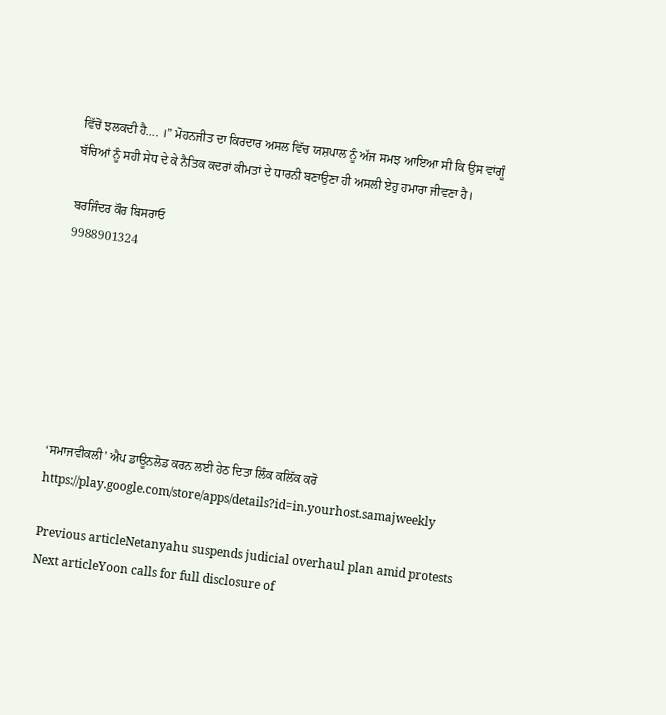ਵਿੱਚੋਂ ਝਲਕਦੀ ਹੈ…. ।” ਮੋਹਨਜੀਤ ਦਾ ਕਿਰਦਾਰ ਅਸਲ ਵਿੱਚ ਯਸ਼ਪਾਲ ਨੂੰ ਅੱਜ ਸਮਝ ਆਇਆ ਸੀ ਕਿ ਉਸ ਵਾਂਗੂੰ ਬੱਚਿਆਂ ਨੂੰ ਸਹੀ ਸੇਧ ਦੇ ਕੇ ਨੈਤਿਕ ਕਦਰਾਂ ਕੀਮਤਾਂ ਦੇ ਧਾਰਨੀ ਬਣਾਉਣਾ ਹੀ ਅਸਲੀ ਏਹੁ ਹਮਾਰਾ ਜੀਵਣਾ ਹੈ।

ਬਰਜਿੰਦਰ ਕੌਰ ਬਿਸਰਾਓ
9988901324







‘ਸਮਾਜਵੀਕਲੀ’ ਐਪ ਡਾਊਨਲੋਡ ਕਰਨ ਲਈ ਹੇਠ ਦਿਤਾ ਲਿੰਕ ਕਲਿੱਕ ਕਰੋ
https://play.google.com/store/apps/details?id=in.yourhost.samajweekly

Previous articleNetanyahu suspends judicial overhaul plan amid protests
Next articleYoon calls for full disclosure of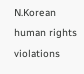N.Korean human rights violations